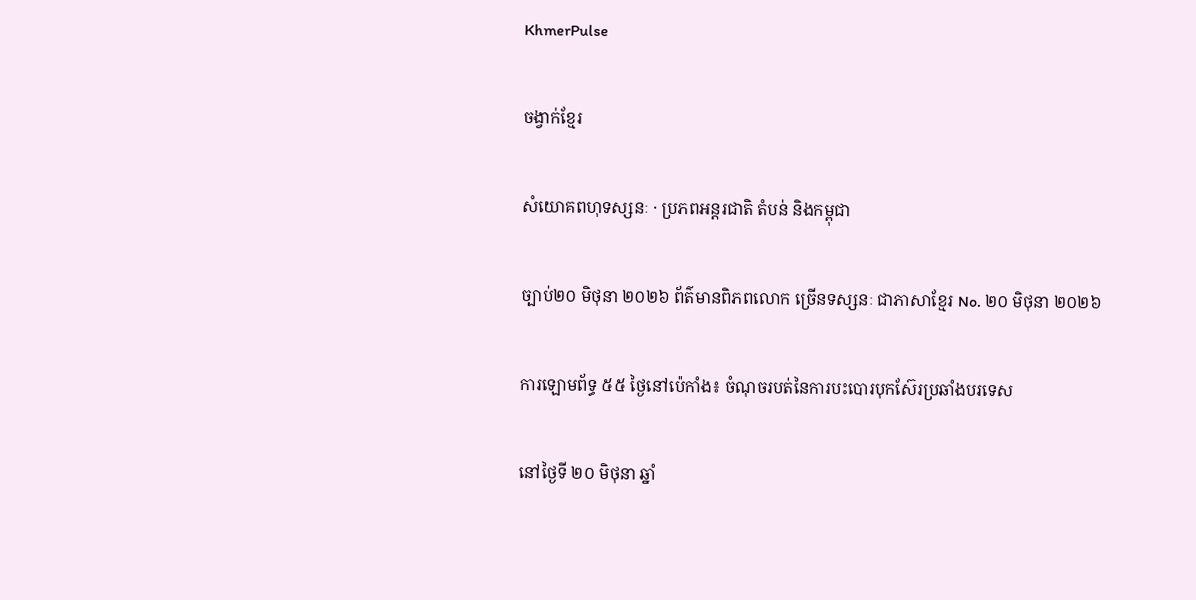KhmerPulse

ចង្វាក់ខ្មែរ

សំយោគពហុទស្សនៈ · ប្រភពអន្តរជាតិ តំបន់ និងកម្ពុជា

ច្បាប់២០ មិថុនា ២០២៦ ព័ត៌មានពិភពលោក ច្រើនទស្សនៈ ជាភាសាខ្មែរ No. ២០ មិថុនា ២០២៦

ការឡោមព័ទ្ធ ៥៥ ថ្ងៃនៅប៉េកាំង៖ ចំណុចរបត់នៃការបះបោរបុកស៊ែរប្រឆាំងបរទេស

នៅថ្ងៃទី ២០ មិថុនា ឆ្នាំ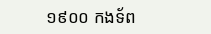១៩០០ កងទ័ព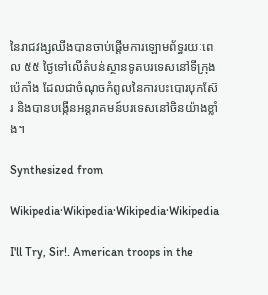នៃរាជវង្សឈីងបានចាប់ផ្តើមការឡោមព័ទ្ធរយៈពេល ៥៥ ថ្ងៃទៅលើតំបន់ស្ថានទូតបរទេសនៅទីក្រុងប៉េកាំង ដែលជាចំណុចកំពូលនៃការបះបោរបុកស៊ែរ និងបានបង្កើនអន្តរាគមន៍បរទេសនៅចិនយ៉ាងខ្លាំង។

Synthesized from

Wikipedia·Wikipedia·Wikipedia·Wikipedia

I'll Try, Sir!. American troops in the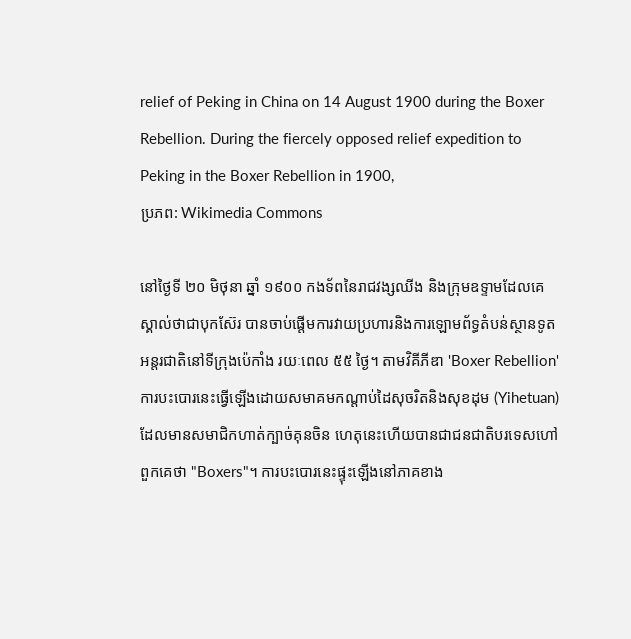relief of Peking in China on 14 August 1900 during the Boxer Rebellion. During the fiercely opposed relief expedition to Peking in the Boxer Rebellion in 1900,
ប្រភព: Wikimedia Commons

នៅថ្ងៃទី ២០ មិថុនា ឆ្នាំ ១៩០០ កងទ័ពនៃរាជវង្សឈីង និងក្រុមឧទ្ទាមដែលគេស្គាល់ថាជាបុកស៊ែរ បានចាប់ផ្តើមការវាយប្រហារនិងការឡោមព័ទ្ធតំបន់ស្ថានទូតអន្តរជាតិនៅទីក្រុងប៉េកាំង រយៈពេល ៥៥ ថ្ងៃ។ តាមវិគីភីឌា 'Boxer Rebellion' ការបះបោរនេះធ្វើឡើងដោយសមាគមកណ្តាប់ដៃសុចរិតនិងសុខដុម (Yihetuan) ដែលមានសមាជិកហាត់ក្បាច់គុនចិន ហេតុនេះហើយបានជាជនជាតិបរទេសហៅពួកគេថា "Boxers"។ ការបះបោរនេះផ្ទុះឡើងនៅភាគខាង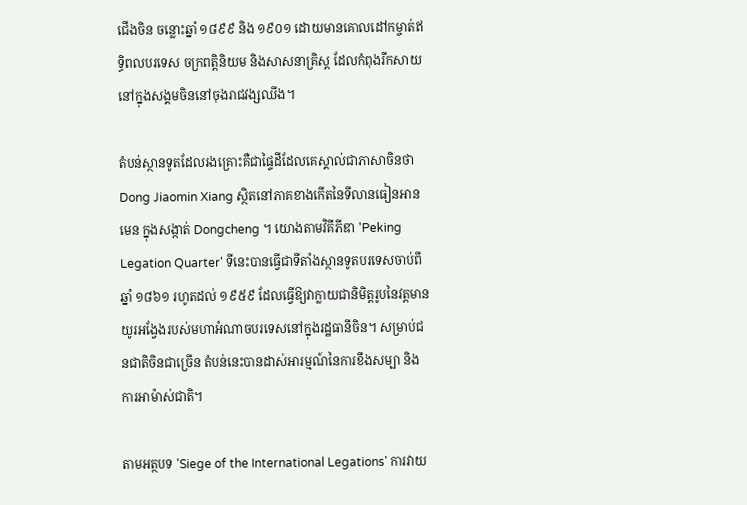ជើងចិន ចន្លោះឆ្នាំ ១៨៩៩ និង ១៩០១ ដោយមានគោលដៅកម្ចាត់ឥទ្ធិពលបរទេស ចក្រពត្តិនិយម និងសាសនាគ្រិស្ត ដែលកំពុងរីកសាយនៅក្នុងសង្គមចិននៅចុងរាជវង្សឈីង។

តំបន់ស្ថានទូតដែលរងគ្រោះគឺជាផ្ទៃដីដែលគេស្គាល់ជាភាសាចិនថា Dong Jiaomin Xiang ស្ថិតនៅភាគខាងកើតនៃទីលានធៀនអានមេន ក្នុងសង្កាត់ Dongcheng ។ យោងតាមវិគីភីឌា 'Peking Legation Quarter' ទីនេះបានធ្វើជាទីតាំងស្ថានទូតបរទេសចាប់ពីឆ្នាំ ១៨៦១ រហូតដល់ ១៩៥៩ ដែលធ្វើឱ្យវាក្លាយជានិមិត្តរូបនៃវត្តមានយូរអង្វែងរបស់មហាអំណាចបរទេសនៅក្នុងរដ្ឋធានីចិន។ សម្រាប់ជនជាតិចិនជាច្រើន តំបន់នេះបានដាស់អារម្មណ៍នៃការខឹងសម្បា និងការអាម៉ាស់ជាតិ។

តាមអត្ថបទ 'Siege of the International Legations' ការវាយ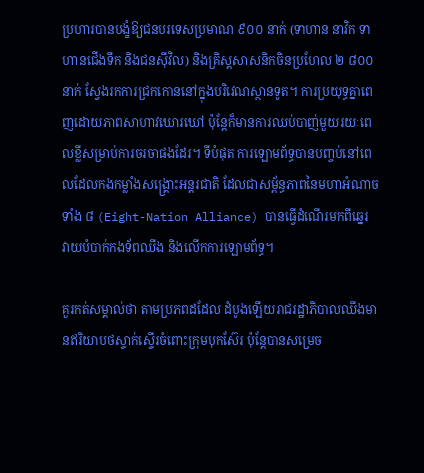ប្រហារបានបង្ខំឱ្យជនបរទេសប្រមាណ ៩០០ នាក់ (ទាហាន នាវិក ទាហានជើងទឹក និងជនស៊ីវិល) និងគ្រិស្តសាសនិកចិនប្រហែល ២ ៨០០ នាក់ ស្វែងរកការជ្រកកោននៅក្នុងបរិវេណស្ថានទូត។ ការប្រយុទ្ធគ្នាពេញដោយភាពសាហាវឃោរឃៅ ប៉ុន្តែក៏មានការឈប់បាញ់មួយរយៈពេលខ្លីសម្រាប់ការចរចាផងដែរ។ ទីបំផុត ការឡោមព័ទ្ធបានបញ្ចប់នៅពេលដែលកងកម្លាំងសង្គ្រោះអន្តរជាតិ ដែលជាសម្ព័ន្ធភាពនៃមហាអំណាចទាំង ៨ (Eight-Nation Alliance) បានធ្វើដំណើរមកពីឆ្នេរ វាយបំបាក់កងទ័ពឈីង និងលើកការឡោមព័ទ្ធ។

គួរកត់សម្គាល់ថា តាមប្រភពដដែល ដំបូងឡើយរាជរដ្ឋាភិបាលឈីងមានឥរិយាបថស្ទាក់ស្ទើរចំពោះក្រុមបុកស៊ែរ ប៉ុន្តែបានសម្រេច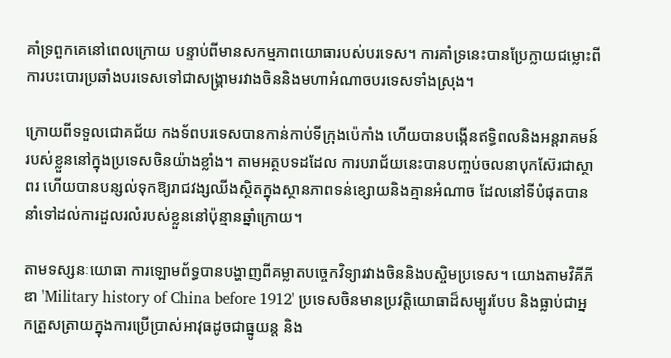គាំទ្រពួកគេនៅពេលក្រោយ បន្ទាប់ពីមានសកម្មភាពយោធារបស់បរទេស។ ការគាំទ្រនេះបានប្រែក្លាយជម្លោះពីការបះបោរប្រឆាំងបរទេសទៅជាសង្គ្រាមរវាងចិននិងមហាអំណាចបរទេសទាំងស្រុង។

ក្រោយពីទទួលជោគជ័យ កងទ័ពបរទេសបានកាន់កាប់ទីក្រុងប៉េកាំង ហើយបានបង្កើនឥទ្ធិពលនិងអន្តរាគមន៍របស់ខ្លួននៅក្នុងប្រទេសចិនយ៉ាងខ្លាំង។ តាមអត្ថបទដដែល ការបរាជ័យនេះបានបញ្ចប់ចលនាបុកស៊ែរជាស្ថាពរ ហើយបានបន្សល់ទុកឱ្យរាជវង្សឈីងស្ថិតក្នុងស្ថានភាពទន់ខ្សោយនិងគ្មានអំណាច ដែលនៅទីបំផុតបាននាំទៅដល់ការដួលរលំរបស់ខ្លួននៅប៉ុន្មានឆ្នាំក្រោយ។

តាមទស្សនៈយោធា ការឡោមព័ទ្ធបានបង្ហាញពីគម្លាតបច្ចេកវិទ្យារវាងចិននិងបស្ចិមប្រទេស។ យោងតាមវិគីភីឌា 'Military history of China before 1912' ប្រទេសចិនមានប្រវត្តិយោធាដ៏សម្បូរបែប និងធ្លាប់ជាអ្នកត្រួសត្រាយក្នុងការប្រើប្រាស់អាវុធដូចជាធ្នូយន្ត និង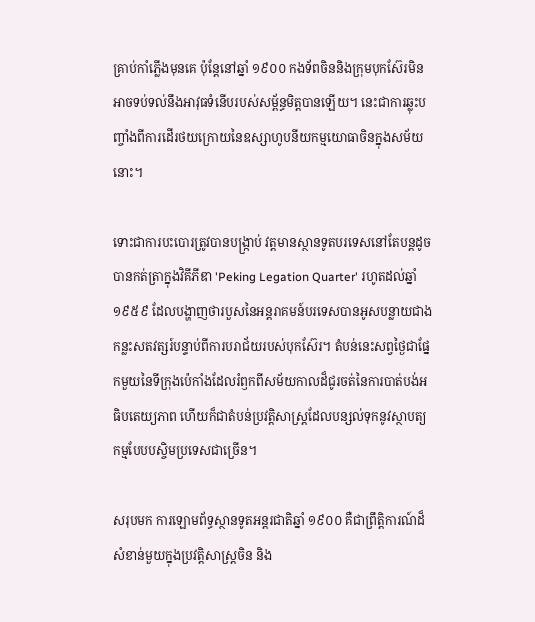គ្រាប់កាំភ្លើងមុនគេ ប៉ុន្តែនៅឆ្នាំ ១៩០០ កងទ័ពចិននិងក្រុមបុកស៊ែរមិនអាចទប់ទល់នឹងអាវុធទំនើបរបស់សម្ព័ន្ធមិត្តបានឡើយ។ នេះជាការឆ្លុះបញ្ចាំងពីការដើរថយក្រោយនៃឧស្សាហូបនីយកម្មយោធាចិនក្នុងសម័យនោះ។

ទោះជាការបះបោរត្រូវបានបង្រ្កាប់ វត្តមានស្ថានទូតបរទេសនៅតែបន្តដូចបានកត់ត្រាក្នុងវិគីភីឌា 'Peking Legation Quarter' រហូតដល់ឆ្នាំ ១៩៥៩ ដែលបង្ហាញថារបួសនៃអន្តរាគមន៍បរទេសបានអូសបន្លាយជាងកន្លះសតវត្សរ៍បន្ទាប់ពីការបរាជ័យរបស់បុកស៊ែរ។ តំបន់នេះសព្វថ្ងៃជាផ្នែកមួយនៃទីក្រុងប៉េកាំងដែលរំឭកពីសម័យកាលដ៏ជូរចត់នៃការបាត់បង់អធិបតេយ្យភាព ហើយក៏ជាតំបន់ប្រវត្តិសាស្ត្រដែលបន្សល់ទុកនូវស្ថាបត្យកម្មបែបបស្ចិមប្រទេសជាច្រើន។

សរុបមក ការឡោមព័ទ្ធស្ថានទូតអន្តរជាតិឆ្នាំ ១៩០០ គឺជាព្រឹត្តិការណ៍ដ៏សំខាន់មួយក្នុងប្រវត្តិសាស្ត្រចិន និង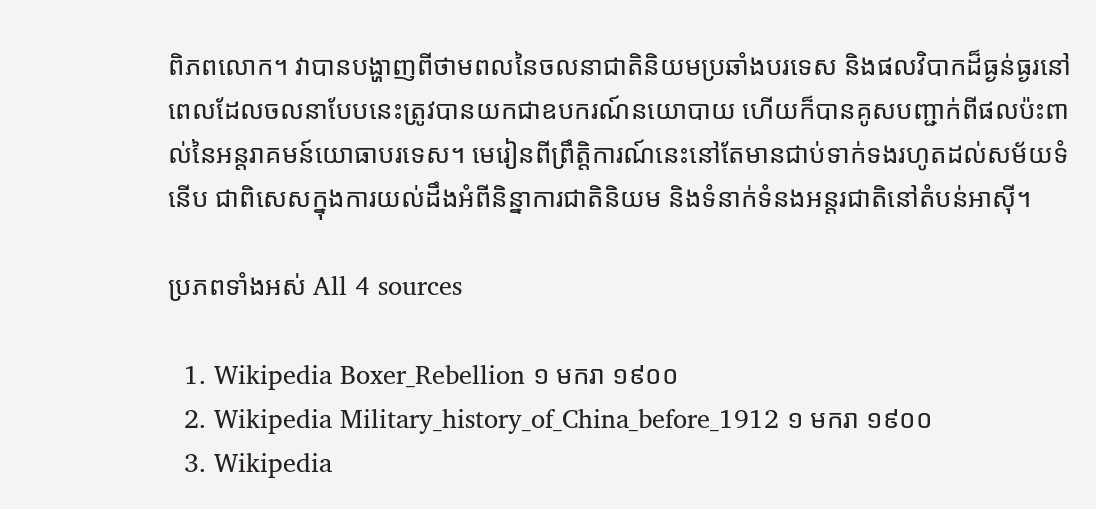ពិភពលោក។ វាបានបង្ហាញពីថាមពលនៃចលនាជាតិនិយមប្រឆាំងបរទេស និងផលវិបាកដ៏ធ្ងន់ធ្ងរនៅពេលដែលចលនាបែបនេះត្រូវបានយកជាឧបករណ៍នយោបាយ ហើយក៏បានគូសបញ្ជាក់ពីផលប៉ះពាល់នៃអន្តរាគមន៍យោធាបរទេស។ មេរៀនពីព្រឹត្តិការណ៍នេះនៅតែមានជាប់ទាក់ទងរហូតដល់សម័យទំនើប ជាពិសេសក្នុងការយល់ដឹងអំពីនិន្នាការជាតិនិយម និងទំនាក់ទំនងអន្តរជាតិនៅតំបន់អាស៊ី។

ប្រភពទាំងអស់ All 4 sources

  1. Wikipedia Boxer_Rebellion ១ មករា ១៩០០
  2. Wikipedia Military_history_of_China_before_1912 ១ មករា ១៩០០
  3. Wikipedia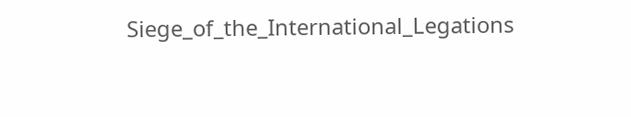Siege_of_the_International_Legations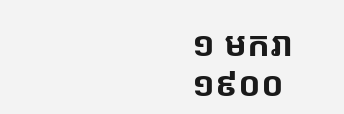១ មករា ១៩០០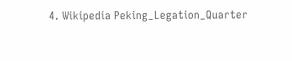4. Wikipedia Peking_Legation_Quarter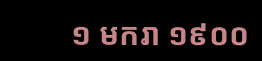១ មករា ១៩០០